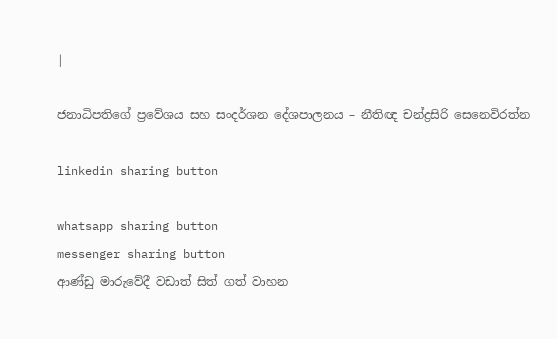|

ජනාධිපතිගේ ප්‍රවේශය සහ සංදර්ශන දේශපාලනය – නීතිඥ චන්ද්‍රසිරි සෙනෙවිරත්න

linkedin sharing button

whatsapp sharing button
messenger sharing button
ආණ්ඩු මාරුවේදී වඩාත් සිත් ගත් වාහන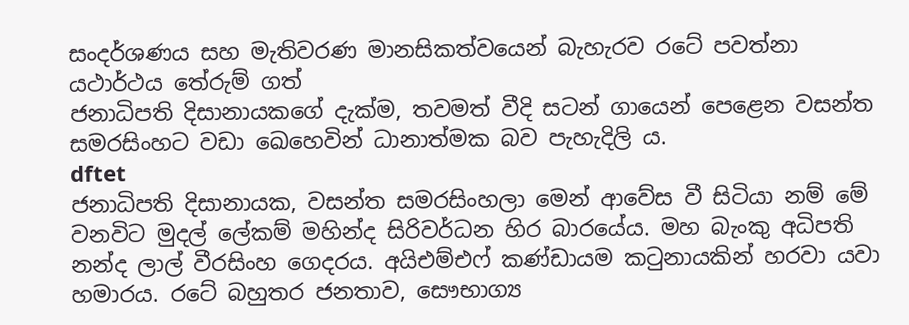සංදර්ශණය සහ මැතිවරණ මානසිකත්වයෙන් බැහැරව රටේ පවත්නා යථාර්ථය තේරුම් ගත්
ජනාධිපති දිසානායකගේ දැක්ම, තවමත් වීදි සටන් ගායෙන් පෙළෙන වසන්ත සමරසිංහට වඩා ඛෙහෙවින් ධානාත්මක බව පැහැදිලි ය.
dftet
ජනාධිපති දිසානායක, වසන්ත සමරසිංහලා මෙන් ආවේස වී සිටියා නම් මේ වනවිට මුදල් ලේකම් මහින්ද සිරිවර්ධන හිර බාරයේය. මහ බැංකු අධිපති නන්ද ලාල් වීරසිංහ ගෙදරය. අයිඑම්එෆ් කණ්ඩායම කටුනායකින් හරවා යවා හමාරය. රටේ බහුතර ජනතාව, සෞභාග්‍ය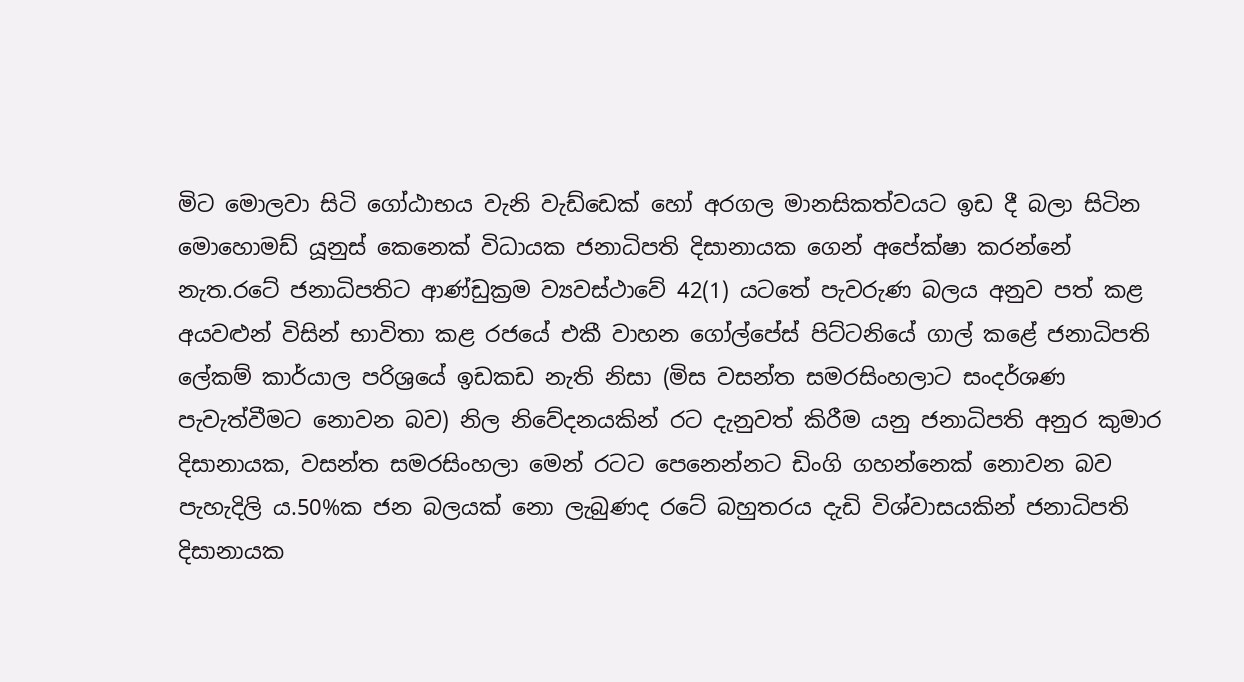මිට මොලවා සිටි ගෝඨාභය වැනි වැඩ්ඩෙක් හෝ අරගල මානසිකත්වයට ඉඩ දී බලා සිටින මොහොමඩ් යූනුස් කෙනෙක් විධායක ජනාධිපති දිසානායක ගෙන් අපේක්ෂා කරන්නේ නැත.රටේ ජනාධිපතිට ආණ්ඩුක්‍රම ව්‍යවස්ථාවේ 42(1) යටතේ පැවරුණ බලය අනුව පත් කළ අයවළුන් විසින් භාවිතා කළ රජයේ එකී වාහන ගෝල්පේස් පිට්ටනියේ ගාල් කළේ ජනාධිපති ලේකම් කාර්යාල පරිශ්‍රයේ ඉඩකඩ නැති නිසා (මිස වසන්ත සමරසිංහලාට සංදර්ශණ පැවැත්වීමට නොවන බව) නිල නිවේදනයකින් රට දැනුවත් කිරීම යනු ජනාධිපති අනුර කුමාර දිසානායක, වසන්ත සමරසිංහලා මෙන් රටට පෙනෙන්නට ඩිංගි ගහන්නෙක් නොවන බව පැහැදිලි ය.50%ක ජන බලයක් නො ලැබුණද රටේ බහුතරය දැඩි විශ්වාසයකින් ජනාධිපති දිසානායක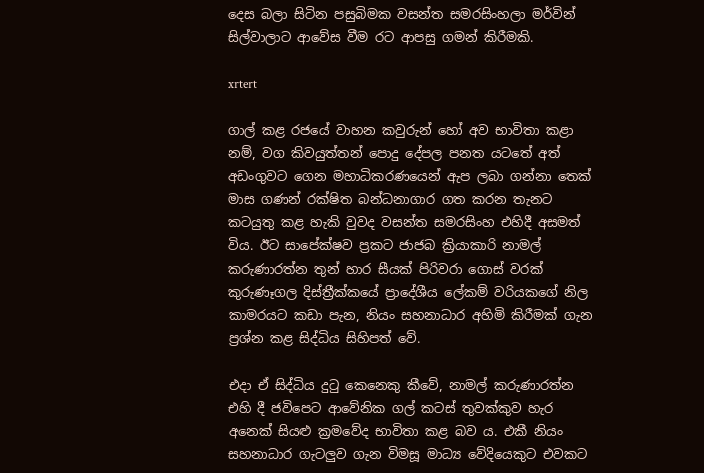දෙස බලා සිටින පසුබිමක වසන්ත සමරසිංහලා මර්වින් සිල්වාලාට ආවේස වීම රට ආපසු ගමන් කිරීමකි.

xrtert

ගාල් කළ රජයේ වාහන කවුරුන් හෝ අව භාවිතා කළා නම්, වග කිවයුත්තන් පොදු දේපල පනත යටතේ අත් අඩංගුවට ගෙන මහාධිකරණයෙන් ඇප ලබා ගන්නා තෙක් මාස ගණන් රක්ෂිත බන්ධනාගාර ගත කරන තැනට කටයුතු කළ හැකි වුවද වසන්ත සමරසිංහ එහිදී අසමත් විය. ඊට සාපේක්ෂව ප්‍රකට ජාජබ ක්‍රියාකාරි නාමල් කරුණාරත්න තුන් හාර සීයක් පිරිවරා ගොස් වරක් කුරුණෑගල දිස්ත්‍රීක්කයේ ප්‍රාදේශීය ලේකම් වරියකගේ නිල කාමරයට කඩා පැන, නියං සහනාධාර අහිමි කිරීමක් ගැන ප්‍රශ්න කළ සිද්ධිය සිහිපත් වේ.

එදා ඒ සිද්ධිය දුටු කෙනෙකු කීවේ, නාමල් කරුණාරත්න එහි දී ජවිපෙට ආවේනික ගල් කටස් තුවක්කුව හැර අනෙක් සියළු ක්‍රමවේද භාවිතා කළ බව ය. එකී නියං සහනාධාර ගැටලුව ගැන විමසූ මාධ්‍ය වේදියෙකුට එවකට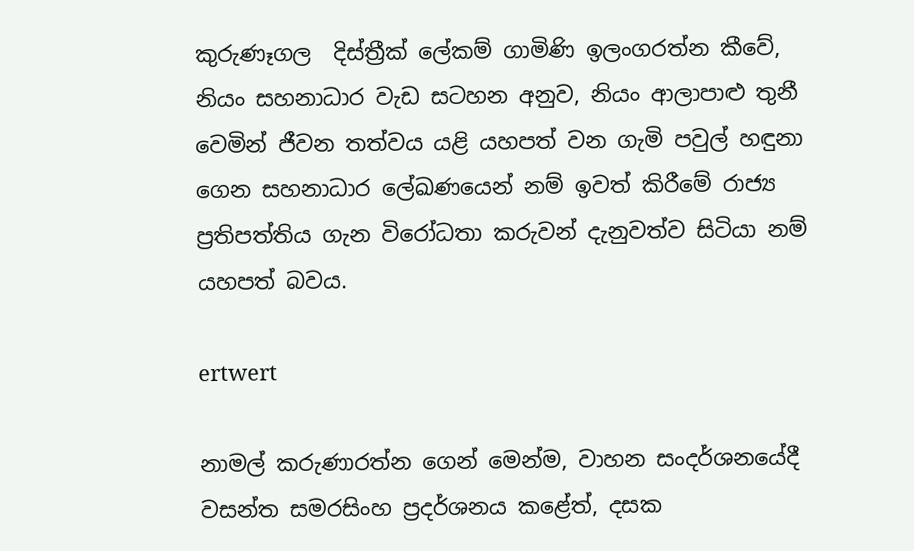කුරුණෑගල  දිස්ත්‍රීක් ලේකම් ගාමිණි ඉලංගරත්න කීවේ, නියං සහනාධාර වැඩ සටහන අනුව, නියං ආලාපාළු තුනී වෙමින් ජීවන තත්වය යළි යහපත් වන ගැමි පවුල් හඳුනා ගෙන සහනාධාර ලේඛණයෙන් නම් ඉවත් කිරීමේ රාජ්‍ය ප්‍රතිපත්තිය ගැන විරෝධතා කරුවන් දැනුවත්ව සිටියා නම් යහපත් බවය.

ertwert

නාමල් කරුණාරත්න ගෙන් මෙන්ම, වාහන සංදර්ශනයේදී වසන්ත සමරසිංහ ප්‍රදර්ශනය කළේත්, දසක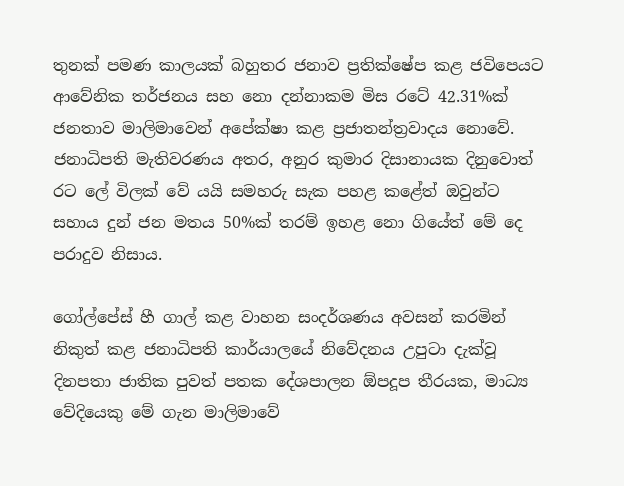තුනක් පමණ කාලයක් බහුතර ජනාව ප්‍රතික්ෂේප කළ ජවිපෙයට ආවේනික තර්ජනය සහ නො දන්නාකම මිස රටේ 42.31%ක් ජනතාව මාලිමාවෙන් අපේක්ෂා කළ ප්‍රජාතන්ත්‍රවාදය නොවේ. ජනාධිපති මැතිවරණය අතර, අනුර කුමාර දිසානායක දිනුවොත් රට ලේ විලක් වේ යයි සමහරු සැක පහළ කළේත් ඔවුන්ට සහාය දුන් ජන මතය 50%ක් තරම් ඉහළ නො ගියේත් මේ දෙ පරාදුව නිසාය.

ගෝල්පේස් හී ගාල් කළ වාහන සංදර්ශණය අවසන් කරමින් නිකුත් කළ ජනාධිපති කාර්යාලයේ නිවේදනය උපුටා දැක්වූ දිනපතා ජාතික පුවත් පතක දේශපාලන ඕපදූප තීරයක, මාධ්‍ය වේදියෙකු මේ ගැන මාලිමාවේ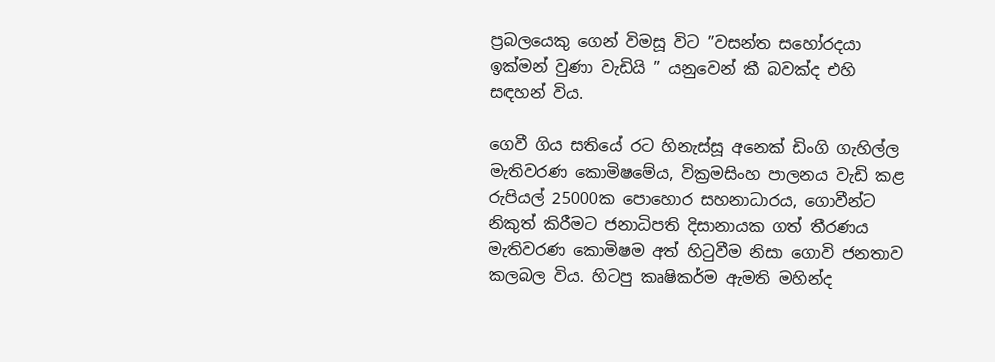ප්‍රබලයෙකු ගෙන් විමසූ විට ”වසන්ත සහෝරදයා ඉක්මන් වුණා වැඩියි ” යනුවෙන් කී බවක්ද එහි සඳහන් විය.

ගෙවී ගිය සතියේ රට හිනැස්සූ අනෙක් ඩිංගි ගැහිල්ල මැතිවරණ කොමිෂමේය, වික්‍රමසිංහ පාලනය වැඩි කළ රුපියල් 25000ක පොහොර සහනාධාරය, ගොවීන්ට නිකුත් කිරීමට ජනාධිපති දිසානායක ගත් තීරණය මැතිවරණ කොමිෂම අත් හිටුවීම නිසා ගොවි ජනතාව කලබල විය. හිටපු කෘෂිකර්ම ඇමති මහින්ද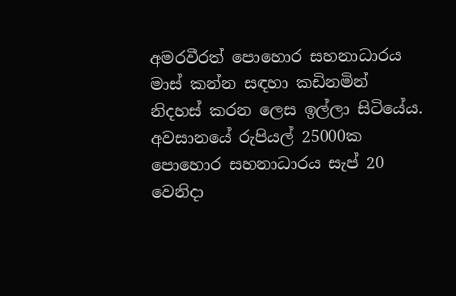අමරවීරත් පොහොර සහනාධාරය මාස් කන්න සඳහා කඩිනමින් නිදහස් කරන ලෙස ඉල්ලා සිටියේය. අවසානයේ රුපියල් 25000ක පොහොර සහනාධාරය සැප් 20 වෙනිදා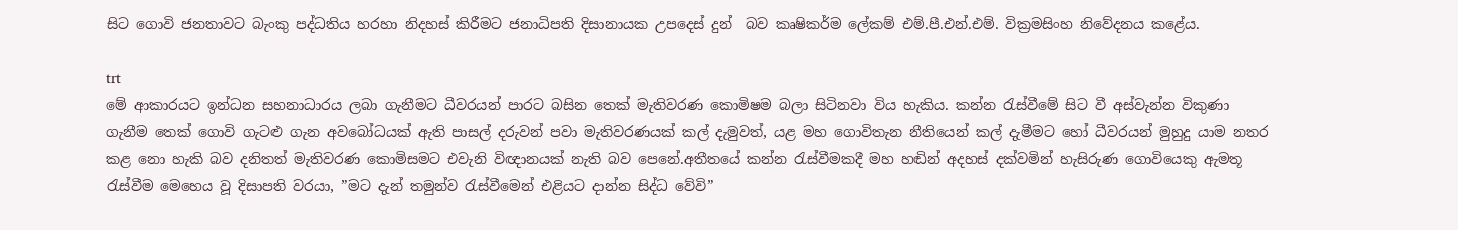සිට ගොවි ජනතාවට බැංකු පද්ධතිය හරහා නිදහස් කිරීමට ජනාධිපති දිසානායක උපදෙස් දුන්  බව කෘෂිකර්ම ලේකම් එම්.පී.එන්.එම්. වික්‍රමසිංහ නිවේදනය කළේය.

trt
මේ ආකාරයට ඉන්ධන සහනාධාරය ලබා ගැනීමට ධීවරයන් පාරට බසින තෙක් මැතිවරණ කොමිෂම බලා සිටිනවා විය හැකිය. කන්න රැස්වීමේ සිට වී අස්වැන්න විකුණා ගැනීම තෙක් ගොවි ගැටළු ගැන අවබෝධයක් ඇති පාසල් දරුවන් පවා මැතිවරණයක් කල් දැමුවත්, යළ මහ ගොවිතැන නීතියෙන් කල් දැමීමට හෝ ධීවරයන් මුහුදු යාම නතර කළ නො හැකි බව දනිතත් මැතිවරණ කොමිසමට එවැනි විඥානයක් නැති බව පෙනේ.අතීතයේ කන්න රැස්වීමකදී මහ හඬින් අදහස් දක්වමින් හැසිරුණ ගොවියෙකු ඇමතූ රැස්වීම මෙහෙය වූ දිසාපති වරයා, ”මට දැන් තමුන්ව රැස්වීමෙන් එළියට දාන්න සිද්ධ වේවි”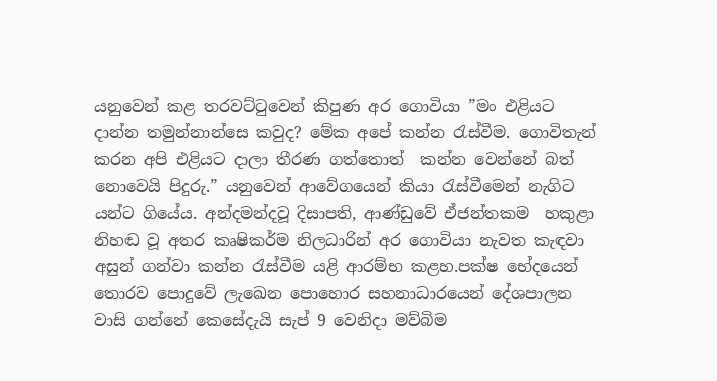යනුවෙන් කළ තරවට්ටුවෙන් කිපුණ අර ගොවියා ”මං එළියට දාන්න තමුන්නාන්සෙ කවුද? මේක අපේ කන්න රැස්වීම. ගොවිතැන් කරන අපි එළියට දාලා තීරණ ගත්තොත්  කන්න වෙන්නේ බත් නොවෙයි පිදුරු.” යනුවෙන් ආවේගයෙන් කියා රැස්වීමෙන් නැගිට යන්ට ගියේය. අන්දමන්දවූ දිසාපති, ආණ්ඩුවේ ඒජන්තකම  හකුළා නිහඬ වූ අතර කෘෂිකර්ම නිලධාරින් අර ගොවියා නැවත කැඳවා අසුන් ගන්වා කන්න රැස්වීම යළි ආරම්භ කළහ.පක්ෂ භේදයෙන් තොරව පොදුවේ ලැඛෙන පොහොර සහනාධාරයෙන් දේශපාලන වාසි ගන්නේ කෙසේදැයි සැප් 9 වෙනිදා මව්බිම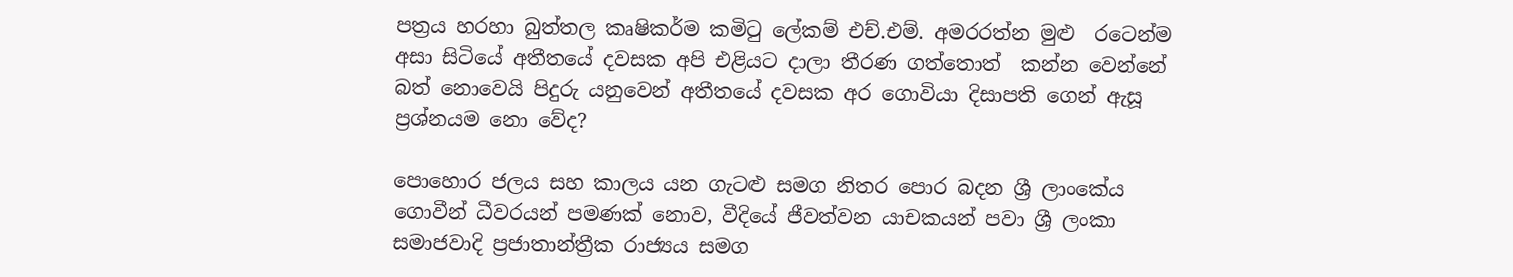පත්‍රය හරහා බුත්තල කෘෂිකර්ම කමිටු ලේකම් එච්.එම්. අමරරත්න මුළු  රටෙන්ම අසා සිටියේ අතීතයේ දවසක අපි එළියට දාලා තීරණ ගත්තොත්  කන්න වෙන්නේ බත් නොවෙයි පිදුරු යනුවෙන් අතීතයේ දවසක අර ගොවියා දිසාපති ගෙන් ඇසූ ප්‍රශ්නයම නො වේද?

පොහොර ජලය සහ කාලය යන ගැටළු සමග නිතර පොර බදන ශ්‍රී ලාංකේය ගොවීන් ධීවරයන් පමණක් නොව, වීදියේ ජීවත්වන යාචකයන් පවා ශ්‍රී ලංකා සමාජවාදි ප්‍රජාතාන්ත්‍රීක රාජ්‍යය සමග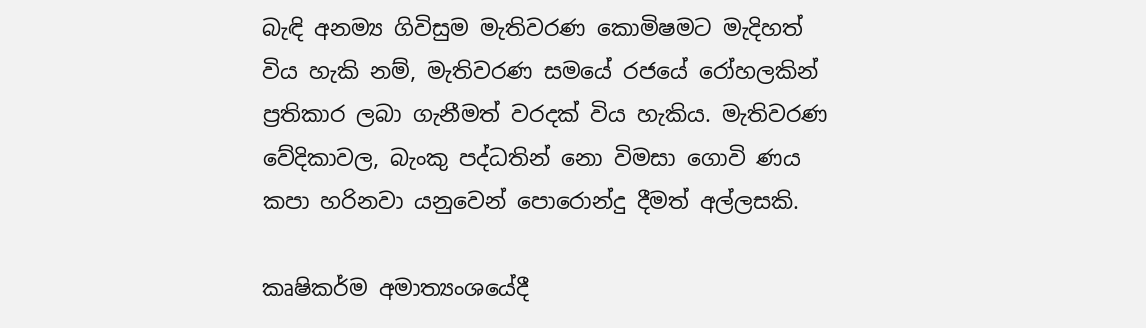බැඳි අනම්‍ය ගිවිසුම මැතිවරණ කොමිෂමට මැදිහත් විය හැකි නම්, මැතිවරණ සමයේ රජයේ රෝහලකින් ප්‍රතිකාර ලබා ගැනීමත් වරදක් විය හැකිය. මැතිවරණ වේදිකාවල, බැංකු පද්ධතින් නො විමසා ගොවි ණය කපා හරිනවා යනුවෙන් පොරොන්දු දීමත් අල්ලසකි.

කෘෂිකර්ම අමාත්‍යංශයේදී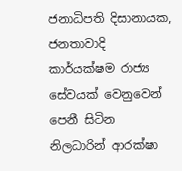ජනාධිපති දිසානායක, ජනතාවාදි කාර්යක්ෂම රාජ්‍ය සේවයක් වෙනුවෙන් පෙනී සිටින නිලධාරින් ආරක්ෂා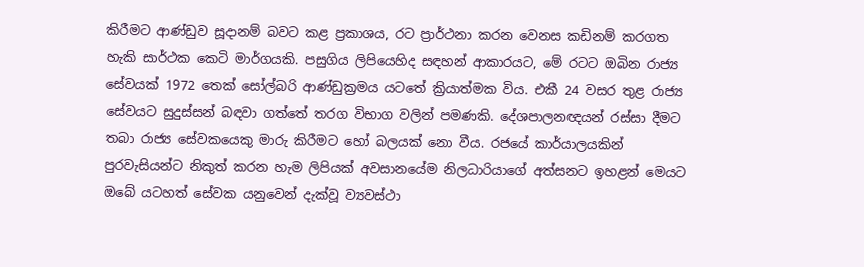කිරීමට ආණ්ඩුව සූදානම් බවට කළ ප්‍රකාශය, රට ප්‍රාර්ථනා කරන වෙනස කඩිනම් කරගත හැකි සාර්ථක කෙටි මාර්ගයකි. පසුගිය ලිපියෙහිද සඳහන් ආකාරයට, මේ රටට ඔබින රාජ්‍ය සේවයක් 1972 තෙක් සෝල්බරි ආණ්ඩුක්‍රමය යටතේ ක්‍රියාත්මක විය. එකී 24 වසර තුළ රාජ්‍ය සේවයට සුදුස්සන් බඳවා ගත්තේ තරග විභාග වලින් පමණකි. දේශපාලනඥයන් රස්සා දීමට තබා රාජ්‍ය සේවකයෙකු මාරු කිරීමට හෝ බලයක් නො වීය. රජයේ කාර්යාලයකින් පුරවැසියන්ට නිකුත් කරන හැම ලිපියක් අවසානයේම නිලධාරියාගේ අත්සනට ඉහළන් මෙයට ඔබේ යටහත් සේවක යනුවෙන් දැක්වූ ව්‍යවස්ථා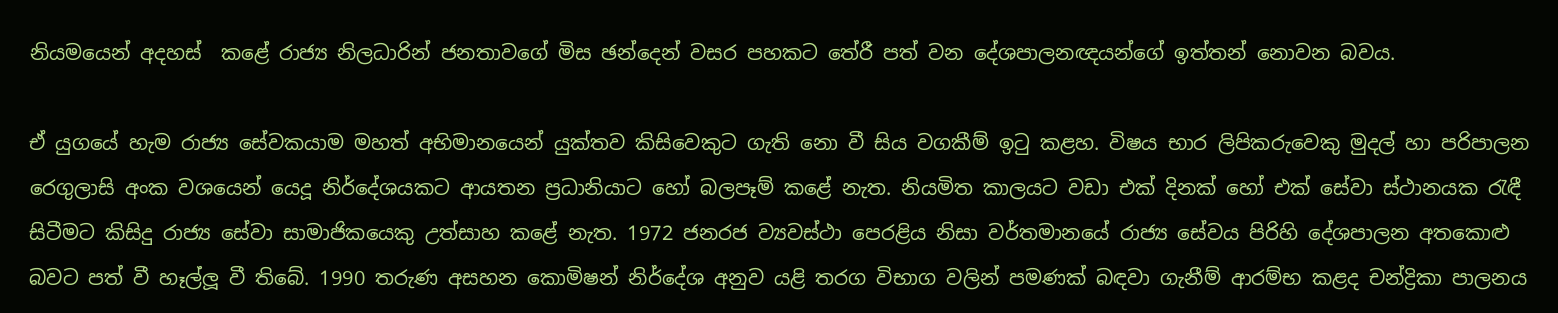නියමයෙන් අදහස්  කළේ රාජ්‍ය නිලධාරින් ජනතාවගේ මිස ඡන්දෙන් වසර පහකට තේරී පත් වන දේශපාලනඥයන්ගේ ඉත්තන් නොවන බවය.

ඒ යුගයේ හැම රාජ්‍ය සේවකයාම මහත් අභිමානයෙන් යුක්තව කිසිවෙකුට ගැති නො වී සිය වගකීම් ඉටු කළහ. විෂය භාර ලිපිකරුවෙකු මුදල් හා පරිපාලන රෙගුලාසි අංක වශයෙන් යෙදූ නිර්දේශයකට ආයතන ප්‍රධානියාට හෝ බලපෑම් කළේ නැත. නියමිත කාලයට වඩා එක් දිනක් හෝ එක් සේවා ස්ථානයක රැඳී සිටීමට කිසිදු රාජ්‍ය සේවා සාමාජිකයෙකු උත්සාහ කළේ නැත. 1972 ජනරජ ව්‍යවස්ථා පෙරළිය නිසා වර්තමානයේ රාජ්‍ය සේවය පිරිහි දේශපාලන අතකොළු බවට පත් වී හෑල්ලූ වී තිබේ. 1990 තරුණ අසහන කොමිෂන් නිර්දේශ අනුව යළි තරග විභාග වලින් පමණක් බඳවා ගැනීම් ආරම්භ කළද චන්ද්‍රිකා පාලනය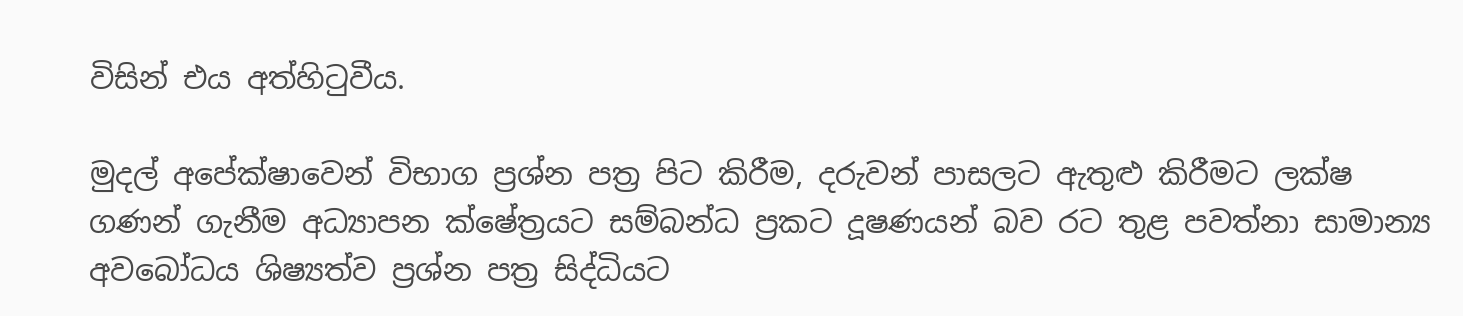විසින් එය අත්හිටුවීය.

මුදල් අපේක්ෂාවෙන් විභාග ප්‍රශ්න පත්‍ර පිට කිරීම, දරුවන් පාසලට ඇතුළු කිරීමට ලක්ෂ ගණන් ගැනීම අධ්‍යාපන ක්ෂේත්‍රයට සම්බන්ධ ප්‍රකට දූෂණයන් බව රට තුළ පවත්නා සාමාන්‍ය අවබෝධය ශිෂ්‍යත්ව ප්‍රශ්න පත්‍ර සිද්ධියට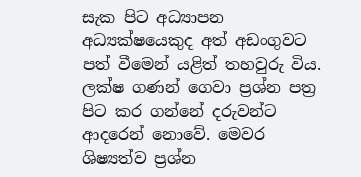සැක පිට අධ්‍යාපන අධ්‍යක්ෂයෙකුද අත් අඩංගුවට පත් වීමෙන් යළිත් තහවුරු විය. ලක්ෂ ගණන් ගෙවා ප්‍රශ්න පත්‍ර පිට කර ගන්නේ දරුවන්ට ආදරෙන් නොවේ. මෙවර ශිෂ්‍යත්ව ප්‍රශ්න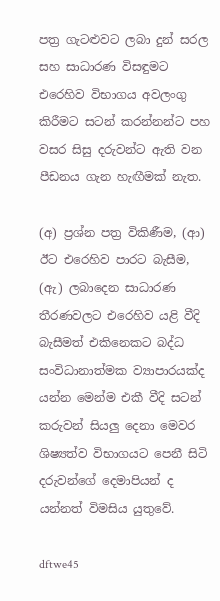පත්‍ර ගැටළුවට ලබා දුන් සරල සහ සාධාරණ විසඳුමට එරෙහිව විභාගය අවලංගු කිරීමට සටන් කරන්නන්ට පහ වසර සිසු දරුවන්ට ඇති වන පීඩනය ගැන හැඟීමක් නැත.

(අ) ප්‍රශ්න පත්‍ර විකිණීම, (ආ) ඊට එරෙහිව පාරට බැසීම, (ඇ) ලබාදෙන සාධාරණ තීරණවලට එරෙහිව යළි වීදි බැසීමත් එකිනෙකට බද්ධ සංවිධානාත්මක ව්‍යාපාරයක්ද යන්න මෙන්ම එකී වීදි සටන් කරුවන් සියලු දෙනා මෙවර ශිෂ්‍යත්ව විභාගයට පෙනී සිටි දරුවන්ගේ දෙමාපියන් ද යන්නත් විමසිය යුතුවේ.

dftwe45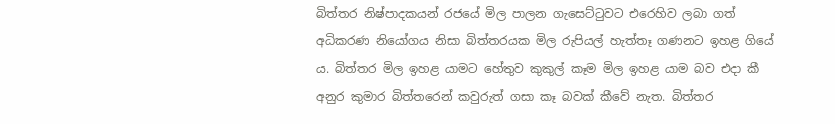බිත්තර නිෂ්පාදකයන් රජයේ මිල පාලන ගැසෙට්ටුවට එරෙහිව ලබා ගත් අධිකරණ නියෝගය නිසා බිත්තරයක මිල රුපියල් හැත්තෑ ගණනට ඉහළ ගියේ ය. බිත්තර මිල ඉහළ යාමට හේතුව කුකුල් කෑම මිල ඉහළ යාම බව එදා කී අනුර කුමාර බිත්තරෙන් කවුරුත් ගසා කෑ බවක් කීවේ නැත. බිත්තර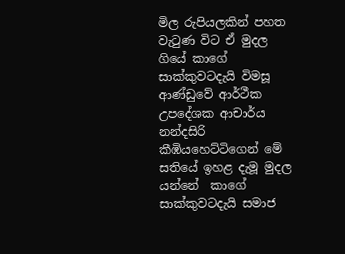මිල රුපියලකින් පහත වැටුණ විට ඒ මුදල ගියේ කාගේ සාක්කුවටදැයි විමසූ ආණ්ඩුවේ ආර්ථීක උපදේශක ආචාර්ය නන්දසිරි කීඹියහෙට්ටිගෙන් මේ සතියේ ඉහළ දැමූ මුදල යන්නේ  කාගේ සාක්කුවටදැයි සමාජ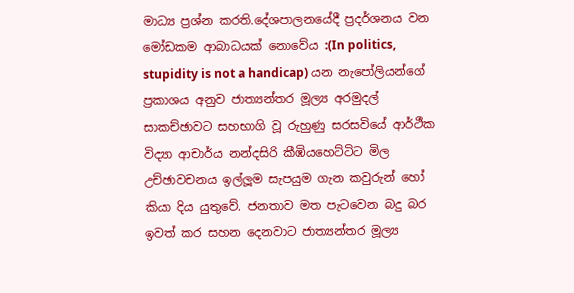මාධ්‍ය ප්‍රශ්න කරති.දේශපාලනයේදී ප්‍රදර්ශනය වන මෝඩකම ආබාධයක් නොවේය :(In politics, stupidity is not a handicap) යන නැපෝලියන්ගේ ප්‍රකාශය අනුව ජාත්‍යන්තර මූල්‍ය අරමුදල් සාකච්ඡාවට සහභාගි වූ රුහුණු සරසවියේ ආර්ථීක විද්‍යා ආචාර්ය නන්දසිරි කීඹියහෙට්ටිට මිල උච්ඡාවචනය ඉල්ලූම සැපයුම ගැන කවුරුන් හෝ කියා දිය යුතුවේ. ජනතාව මත පැටවෙන බදු බර ඉවත් කර සහන දෙනවාට ජාත්‍යන්තර මූල්‍ය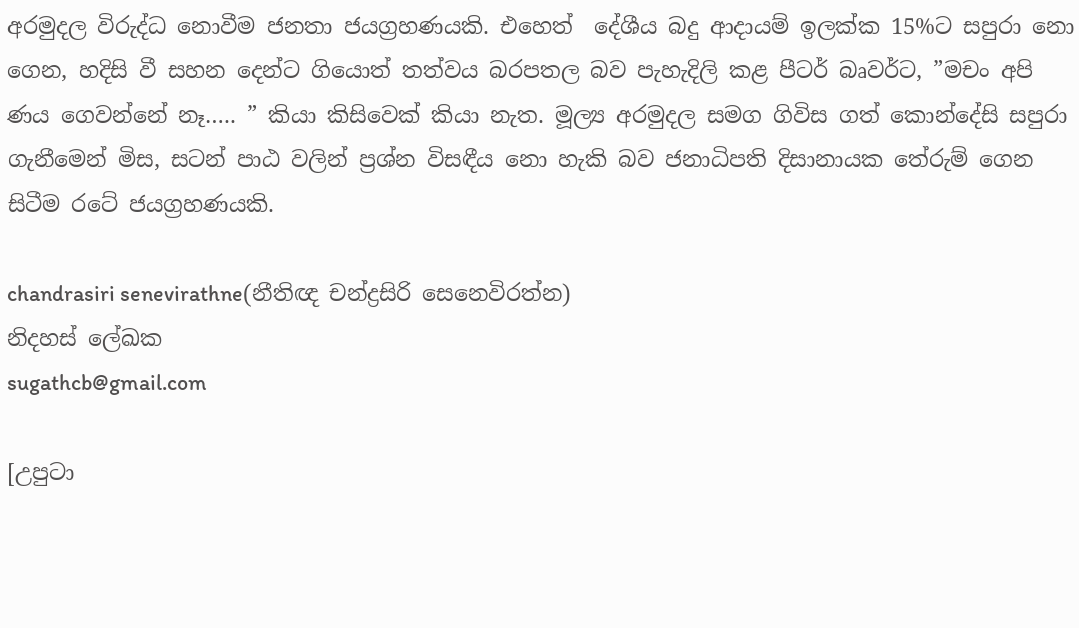අරමුදල විරුද්ධ නොවීම ජනතා ජයග්‍රහණයකි. එහෙත්  දේශීය බදු ආදායම් ඉලක්ක 15%ට සපුරා නො ගෙන, හදිසි වී සහන දෙන්ට ගියොත් තත්වය බරපතල බව පැහැදිලි කළ පීටර් බෘවර්ට, ”මචං අපි ණය ගෙවන්නේ නෑ….. ” කියා කිසිවෙක් කියා නැත. මූල්‍ය අරමුදල සමග ගිවිස ගත් කොන්දේසි සපුරා ගැනීමෙන් මිස, සටන් පාඨ වලින් ප්‍රශ්න විසඳීය නො හැකි බව ජනාධිපති දිසානායක තේරුම් ගෙන සිටීම රටේ ජයග්‍රහණයකි.

chandrasiri senevirathne(නීතිඥ චන්ද්‍රසිරි සෙනෙවිරත්න)
නිදහස් ලේඛක
sugathcb@gmail.com

[උපුටා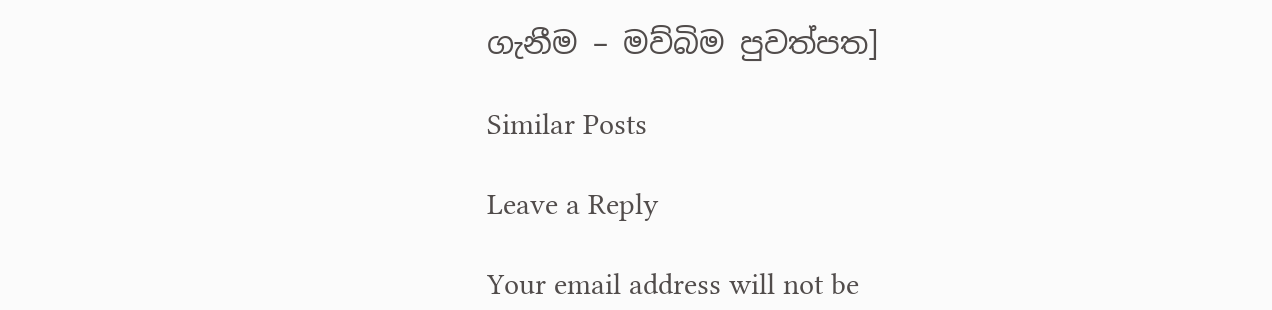ගැනීම – මව්බිම පුවත්පත]

Similar Posts

Leave a Reply

Your email address will not be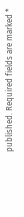published. Required fields are marked *